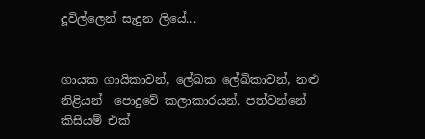දූවිල්ලෙන් සැදුන ලියේ...


ගායක ගායිකාවන්, ලේඛක ලේඛිකාවන්, නළු නිළියන්  පොදුවේ කලාකාරයන්. පත්වන්නේ කිසියම් එක්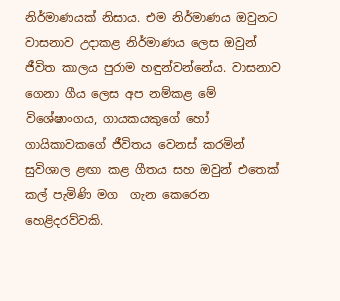නිර්මාණයක් නිසාය. එම නිර්මාණය ඔවුනට වාසනාව උදාකළ නිර්මාණය ලෙස ඔවුන් ජීවිත කාලය පුරාම හඳුන්වන්නේය. වාසනාව ගෙනා ගීය ලෙස අප නම්කළ මේ විශේෂාංගය, ගායකයකුගේ හෝ ගායිකාවකගේ ජීවිතය වෙනස් කරමින් සුවිශාල ළඟා කළ ගීතය සහ ඔවුන් එතෙක් කල් පැමිණි මග  ගැන කෙරෙන හෙළිදරව්වකි.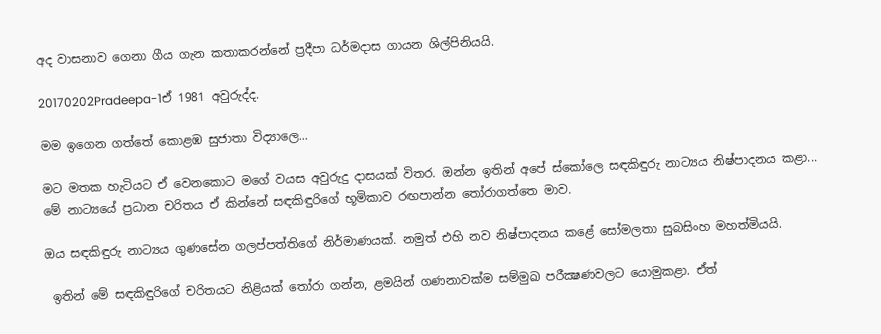අද වාසනාව ගෙනා ගීය ගැන කතාකරන්නේ ප්‍රදීපා ධර්මදාස ගායන ශිල්පිනියයි.

20170202Pradeepa-1ඒ 1981 අවුරුද්ද.

මම ඉගෙන ගත්තේ කොළඹ සුජාතා විද්‍යාලෙ...

මට මතක හැටියට ඒ වෙනකොට මගේ වයස අවුරුදු දාසයක් විතර. ඔන්න ඉතින් අපේ ස්කෝලෙ සඳකිඳුරු නාට්‍යය නිෂ්පාදනය කළා... මේ නාට්‍යයේ ප්‍රධාන චරිතය ඒ කින්නේ සඳකිඳුරිගේ භූමිකාව රඟපාන්න තෝරාගත්තෙ මාව.

ඔය සඳකිඳුරු නාට්‍යය ගුණසේන ගලප්පත්තිගේ නිර්මාණයක්. නමුත් එහි නව නිෂ්පාදනය කළේ සෝමලතා සුබසිංහ මහත්මියයි.

 ඉතින් මේ සඳකිඳුරිගේ චරිතයට නිළියක් තෝරා ගන්න, ළමයින් ගණනාවක්ම සම්මුඛ පරීක්‍ෂණවලට යොමුකළා. ඒත්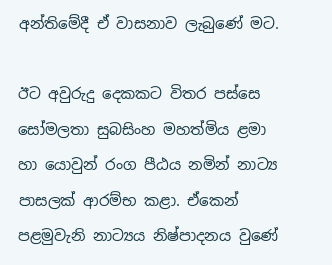අන්තිමේදී ඒ වාසනාව ලැබුණේ මට.

ඊට අවුරුදු දෙකකට විතර පස්සෙ සෝමලතා සුබසිංහ මහත්මිය ළමා හා යොවුන් රංග පීඨය නමින් නාට්‍ය පාසලක් ආරම්භ කළා. ඒකෙන් පළමුවැනි නාට්‍යය නිෂ්පාදනය වුණේ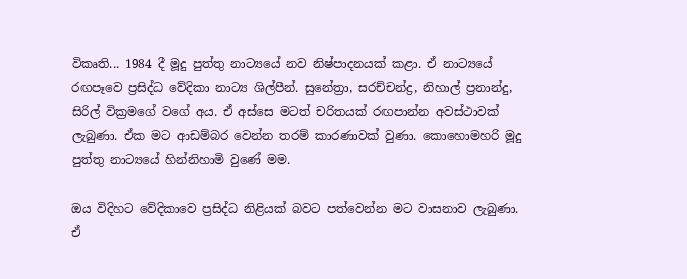විකෘති... 1984 දී මූදු පුත්තු නාට්‍යයේ නව නිෂ්පාදනයක් කළා. ඒ නාට්‍යයේ රඟපෑවෙ ප්‍රසිද්ධ වේදිකා නාට්‍ය ශිල්පීන්. සුනේත්‍රා, සරච්චන්ද්‍ර, නිහාල් ප්‍රනාන්දු, සිරිල් වික්‍රමගේ වගේ අය. ඒ අස්සෙ මටත් චරිතයක් රඟපාන්න අවස්ථාවක් ලැබුණා. ඒක මට ආඩම්බර වෙන්න තරම් කාරණාවක් වුණා. කොහොමහරි මූදු පුත්තු නාට්‍යයේ හින්නිහාමි වුණේ මම.

ඔය විදිහට වේදිකාවෙ ප්‍රසිද්ධ නිළියක් බවට පත්වෙන්න මට වාසනාව ලැබුණා. ඒ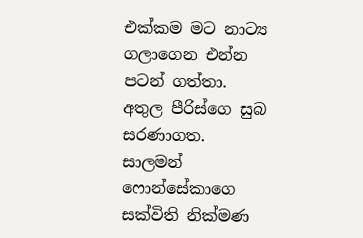එක්කම මට නාට්‍ය ගලාගෙන එන්න පටන් ගත්තා. අතුල පීරිස්ගෙ සුබ සරණාගත. සාලමන් ෆොන්සේකාගෙ සක්විති නික්මණ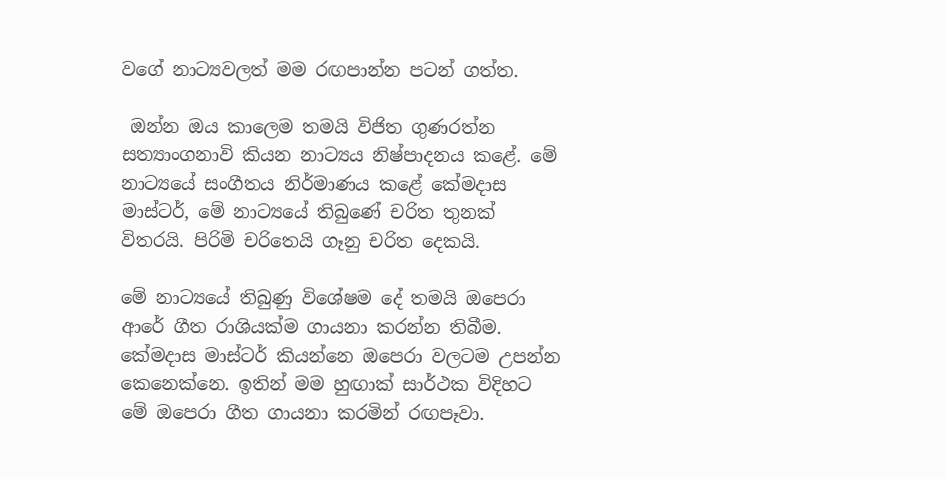වගේ නාට්‍යවලත් මම රඟපාන්න පටන් ගත්ත.

 ඔන්න ඔය කාලෙම තමයි විජිත ගුණරත්න සත්‍යාංගනාවි කියන නාට්‍යය නිෂ්පාදනය කළේ. මේ නාට්‍යයේ සංගීතය නිර්මාණය කළේ කේමදාස මාස්ටර්, මේ නාට්‍යයේ තිබුණේ චරිත තුනක් විතරයි. පිරිමි චරිතෙයි ගෑනු චරිත දෙකයි.

මේ නාට්‍යයේ තිබුණු විශේෂම දේ තමයි ඔපෙරා ආරේ ගීත රාශියක්ම ගායනා කරන්න තිබීම. කේමදාස මාස්ටර් කියන්නෙ ඔපෙරා වලටම උපන්න කෙනෙක්නෙ. ඉතින් මම හුඟාක් සාර්ථක විදිහට මේ ඔපෙරා ගීත ගායනා කරමින් රඟපෑවා.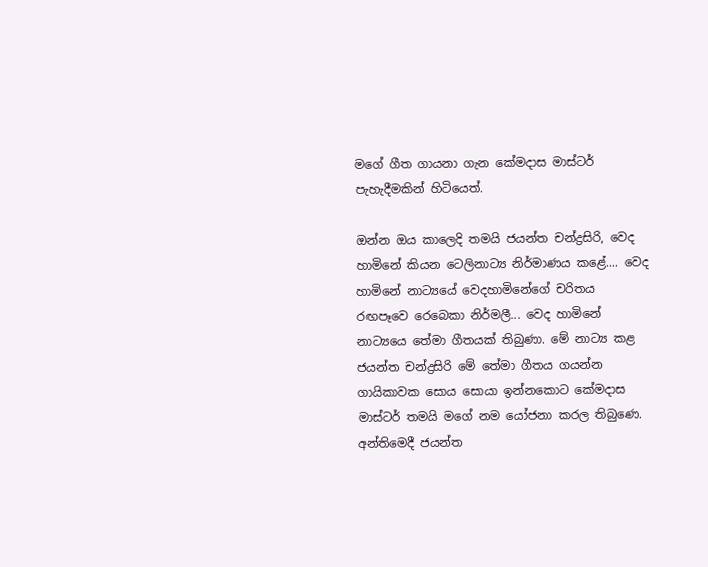මගේ ගීත ගායනා ගැන කේමදාස මාස්ටර් පැහැදීමකින් හිටියෙත්.

ඔන්න ඔය කාලෙදි තමයි ජයන්ත චන්ද්‍රසිරි, වෙද හාමිනේ කියන ටෙලිනාට්‍ය නිර්මාණය කළේ.... වෙද හාමිනේ නාට්‍යයේ වෙදහාමිනේගේ චරිතය රඟපෑවෙ රෙබෙකා නිර්මලී... වෙද හාමිනේ නාට්‍යයෙ තේමා ගීතයක් තිබුණා. මේ නාට්‍ය කළ ජයන්ත චන්ද්‍රසිරි මේ තේමා ගීතය ගයන්න ගායිකාවක සොය සොයා ඉන්නකොට කේමදාස මාස්ටර් තමයි මගේ නම යෝජනා කරල තිබුණෙ. අන්තිමෙදී ජයන්ත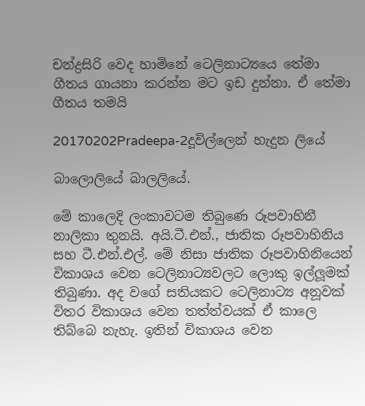චන්ද්‍රසිරි වෙද හාමිනේ ටෙලිනාට්‍යයෙ තේමා ගීතය ගායනා කරන්න මට ඉඩ දුන්නා. ඒ තේමා ගීතය තමයි

20170202Pradeepa-2දූවිල්ලෙන් හැදුන ලියේ

බාලොලියේ බාලලියේ.

මේ කාලෙදි ලංකාවටම තිබුණෙ රූපවාහිනී නාලිකා තුනයි. අයි.ටී.එන්., ජාතික රූපවාහිනිය සහ ටී.එන්.එල්. මේ නිසා ජාතික රූපවාහිනියෙන් විකාශය වෙන ටෙලිනාට්‍යවලට ලොකු ඉල්ලූමක් තිබුණා. අද වගේ සතියකට ටෙලිනාට්‍ය අනූවක් විතර විකාශය වෙන තත්ත්වයක් ඒ කාලෙ තිබ්බෙ නැහැ. ඉතින් විකාශය වෙන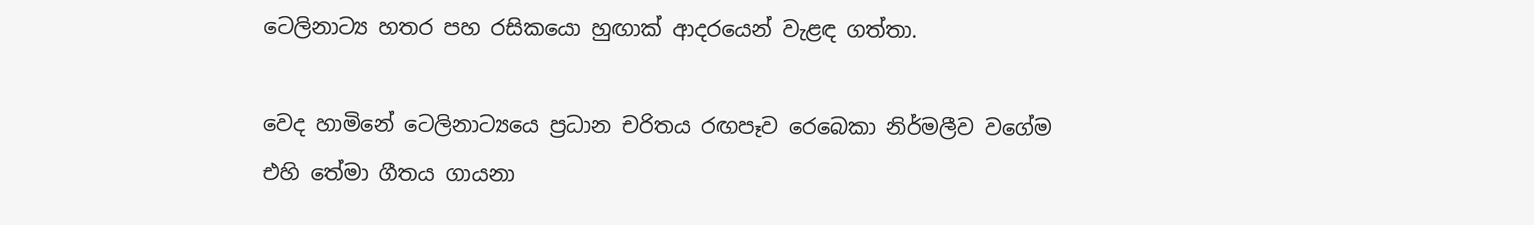ටෙලිනාට්‍ය හතර පහ රසිකයො හුඟාක් ආදරයෙන් වැළඳ ගත්තා.

වෙද හාමිනේ ටෙලිනාට්‍යයෙ ප්‍රධාන චරිතය රඟපෑව රෙබෙකා නිර්මලීව වගේම එහි තේමා ගීතය ගායනා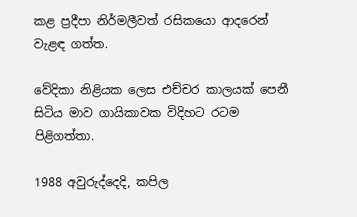කළ ප්‍රදීපා නිර්මලීවත් රසිකයො ආදරෙන් වැළඳ ගත්ත.

වේදිකා නිළියක ලෙස එච්චර කාලයක් පෙනී සිටිය මාව ගායිකාවක විදිහට රටම පිළිගත්තා.

1988 අවුරුද්දෙදි, කපිල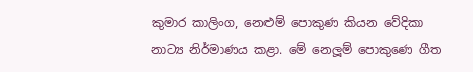කුමාර කාලිංග, නෙළුම් පොකුණ කියන වේදිකා නාට්‍ය නිර්මාණය කළා. මේ නෙලූම් පොකුණෙ ගීත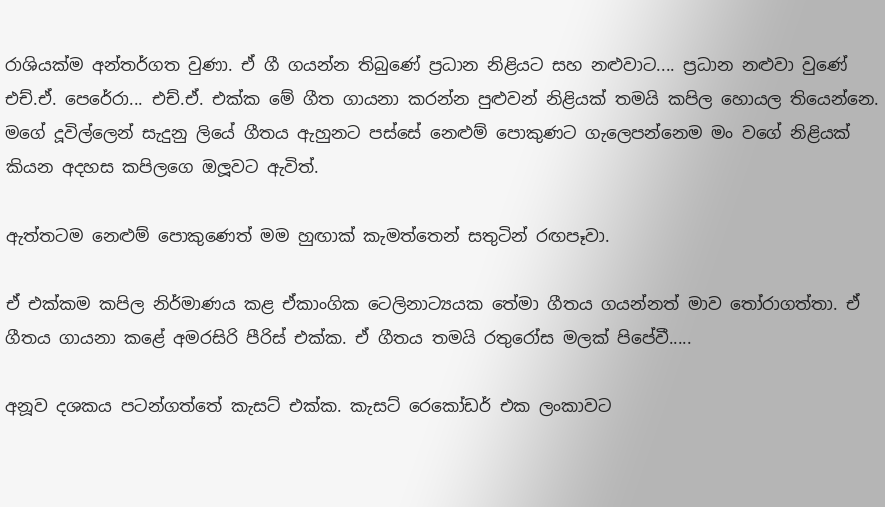රාශියක්ම අන්තර්ගත වුණා. ඒ ගී ගයන්න තිබුණේ ප්‍රධාන නිළියට සහ නළුවාට.... ප්‍රධාන නළුවා වුණේ එච්.ඒ. පෙරේරා... එච්.ඒ. එක්ක මේ ගීත ගායනා කරන්න පුළුවන් නිළියක් තමයි කපිල හොයල තියෙන්නෙ. මගේ දූවිල්ලෙන් සැදුනු ලියේ ගීතය ඇහුනට පස්සේ නෙළුම් පොකුණට ගැලෙපන්නෙම මං වගේ නිළියක් කියන අදහස කපිලගෙ ඔලූවට ඇවිත්.

ඇත්තටම නෙළුම් පොකුණෙත් මම හුඟාක් කැමත්තෙන් සතුටින් රඟපෑවා.

ඒ එක්කම කපිල නිර්මාණය කළ ඒකාංගික ටෙලිනාට්‍යයක තේමා ගීතය ගයන්නත් මාව තෝරාගත්තා. ඒ ගීතය ගායනා කළේ අමරසිරි පීරිස් එක්ක. ඒ ගීතය තමයි රතුරෝස මලක් පිපේවී.....

අනූව දශකය පටන්ගත්තේ කැසට් එක්ක. කැසට් රෙකෝඩර් එක ලංකාවට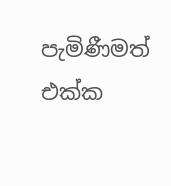පැමිණීමත් එක්ක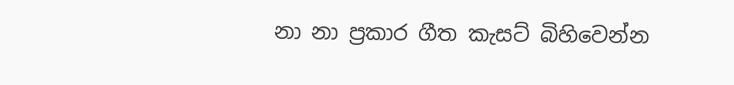නා නා ප්‍රකාර ගීත කැසට් බිහිවෙන්න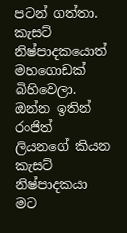පටන් ගත්තා. කැසට් නිෂ්පාදකයොත් මහගොඩක් බිහිවෙලා.  ඔන්න ඉතින් රංජිත් ලියනගේ කියන කැසට් නිෂ්පාදකයා මට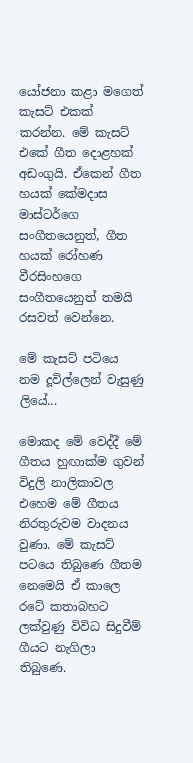යෝජනා කළා මගෙත් කැසට් එකක් කරන්න. මේ කැසට් එකේ ගීත දොළහක් අඩංගුයි. ඒකෙන් ගීත හයක් කේමදාස මාස්ටර්ගෙ සංගීතයෙනුත්, ගීත හයක් රෝහණ වීරසිංහගෙ සංගීතයෙනුත් තමයි රසවත් වෙන්නෙ.

මේ කැසට් පටියෙ නම දූවිල්ලෙන් වැසුණු ලියේ...

මොකද මේ වෙද්දී මේ ගීතය හුඟාක්ම ගුවන් විදුලි නාලිකාවල එහෙම මේ ගීතය නිරතුරුවම වාදනය වුණා. මේ කැසට් පටයෙ තිබුණෙ ගීතම නෙමෙයි ඒ කාලෙ රටේ කතාබහට ලක්වුණු විවිධ සිදුවීම් ගීයට නැගිලා තිබුණෙ.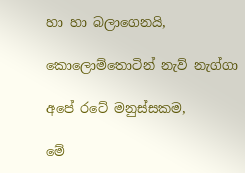හා හා බලාගෙනයි,

කොලොම්තොටින් නැව් නැග්ගා

අපේ රටේ මනුස්සකම,

මේ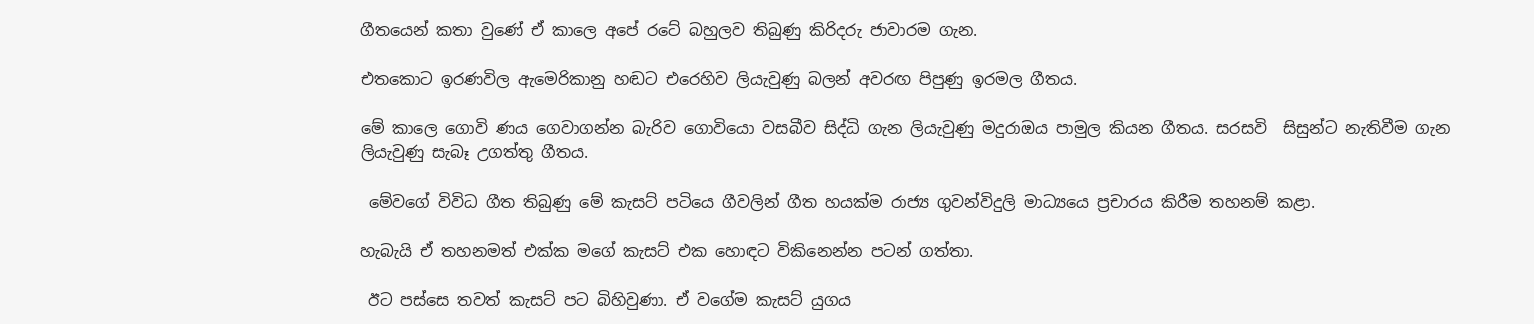ගීතයෙන් කතා වුණේ ඒ කාලෙ අපේ රටේ බහුලව තිබුණු කිරිදරු ජාවාරම ගැන.

එතකොට ඉරණවිල ඇමෙරිකානු හඬට එරෙහිව ලියැවුණු බලන් අවරඟ පිපුණු ඉරමල ගීතය.

මේ කාලෙ ගොවි ණය ගෙවාගන්න බැරිව ගොවියො වසබීව සිද්ධි ගැන ලියැවුණු මදුරාඔය පාමුල කියන ගීතය. සරසවි  සිසුන්ට නැතිවීම ගැන ලියැවුණු සැබෑ උගත්තු ගීතය.

 මේවගේ විවිධ ගීත තිබුණු මේ කැසට් පටියෙ ගීවලින් ගීත හයක්ම රාජ්‍ය ගුවන්විදුලි මාධ්‍යයෙ ප්‍රචාරය කිරීම තහනම් කළා.

හැබැයි ඒ තහනමත් එක්ක මගේ කැසට් එක හොඳට විකිනෙන්න පටන් ගත්තා.

 ඊට පස්සෙ තවත් කැසට් පට බිහිවුණා. ඒ වගේම කැසට් යුගය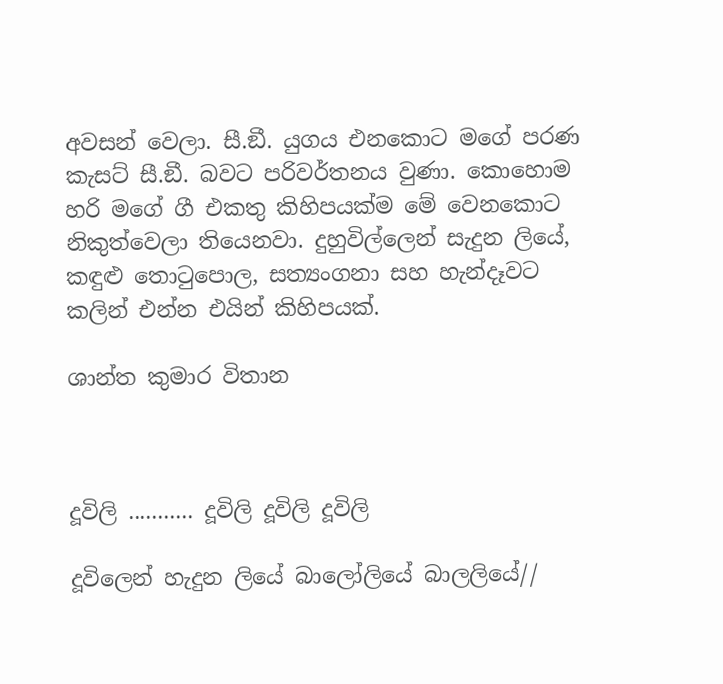අවසන් වෙලා. සී.ඞී. යුගය එනකොට මගේ පරණ කැසට් සී.ඞී. බවට පරිවර්තනය වුණා. කොහොම හරි මගේ ගී එකතු කිහිපයක්ම මේ වෙනකොට නිකුත්වෙලා තියෙනවා. දුහුවිල්ලෙන් සැදුන ලියේ, කඳුළු තොටුපොල, සත්‍යංගනා සහ හැන්දෑවට කලින් එන්න එයින් කිහිපයක්.

ශාන්ත කුමාර විතාන



දූවිලි ........... දූවිලි දූවිලි දූවිලි

දූවිලෙන් හැදුන ලියේ බාලෝලියේ බාලලියේ//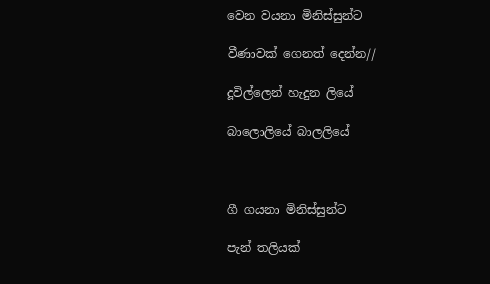වෙන වයනා මිනිස්සුන්ට

වීණාවක් ගෙනත් දෙන්න//

දූවිල්ලෙන් හැදුන ලියේ

බාලොලියේ බාලලියේ



ගී ගයනා මිනිස්සුන්ට

පැන් තලියක්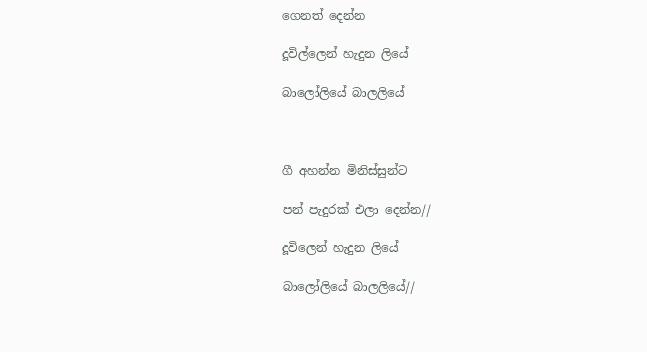ගෙනත් දෙන්න

දූවිල්ලෙන් හැදුන ලියේ

බාලෝලියේ බාලලියේ



ගී අහන්න මිනිස්සුන්ට

පන් පැදුරක් එලා දෙන්න//

දූවිලෙන් හැදුන ලියේ

බාලෝලියේ බාලලියේ//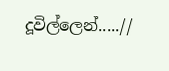දූවිල්ලෙන්.....//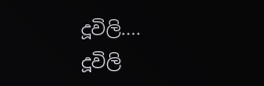දූවිලි.... දූවිලි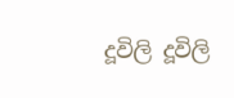දූවිලි දූවිලි